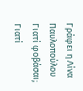Γράφει η Λίνα Παυλοπούλου
Γιατί φοβάσαι;
Γιατί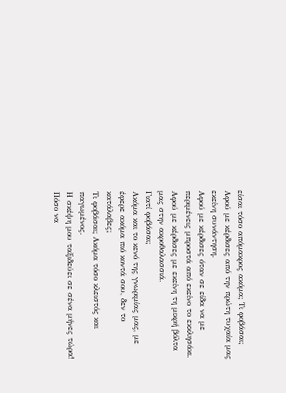είσαι τόσο απόμακρος ακόμα; Τι φοβάσαι;
Aφού με κέρδισες από την πρώτη τυχαία μας εκείνη συνάντηση.
Αφού με κέρδισες όταν σε είδα να με περιμένεις μπροστά από εκείνο το εκκλησάκι.
Αφού με κέρδισες με εκείνη τη μικρή βόλτα μας στην ακροθαλασσιά.
Γιατί φοβάσαι;
Aκόμα και το κενό της γνωριμίας μας, με έφερε ακόμα πιό κοντά σου, δεν το κατάλαβες;
Τι φοβάσαι; Ακόμα τόσο κλειστός και παγωμένος.
Η σκέψη μου ταξιδεύει σε σένα μήνες τώρα! Πόσο να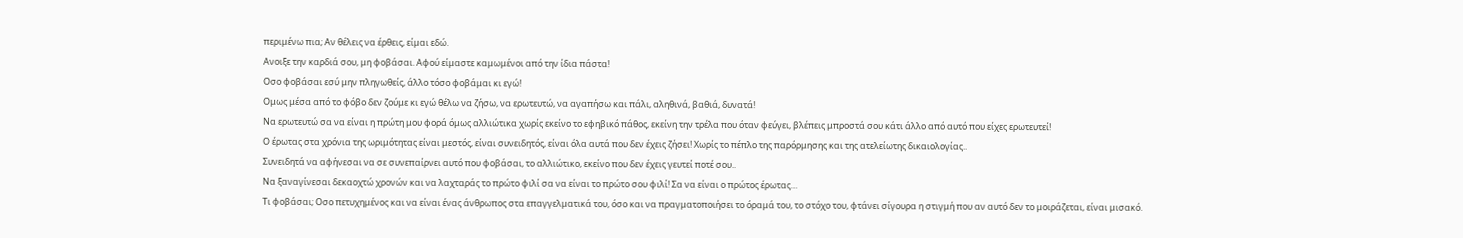περιμένω πια; Αν θέλεις να έρθεις, είμαι εδώ.
Ανοιξε την καρδιά σου, μη φοβάσαι. Αφού είμαστε καμωμένοι από την ίδια πάστα!
Οσο φοβάσαι εσύ μην πληγωθείς, άλλο τόσο φοβάμαι κι εγώ!
Ομως μέσα από το φόβο δεν ζούμε κι εγώ θέλω να ζήσω, να ερωτευτώ, να αγαπήσω και πάλι, αληθινά, βαθιά, δυνατά!
Να ερωτευτώ σα να είναι η πρώτη μου φορά όμως αλλιώτικα χωρίς εκείνο το εφηβικό πάθος, εκείνη την τρέλα που όταν φεύγει, βλέπεις μπροστά σου κάτι άλλο από αυτό που είχες ερωτευτεί!
Ο έρωτας στα χρόνια της ωριμότητας είναι μεστός, είναι συνειδητός, είναι όλα αυτά που δεν έχεις ζήσει! Χωρίς το πέπλο της παρόρμησης και της ατελείωτης δικαιολογίας..
Συνειδητά να αφήνεσαι να σε συνεπαίρνει αυτό που φοβάσαι, το αλλιώτικο, εκείνο που δεν έχεις γευτεί ποτέ σου..
Να ξαναγίνεσαι δεκαοχτώ χρονών και να λαχταράς το πρώτο φιλί σα να είναι το πρώτο σου φιλί! Σα να είναι ο πρώτος έρωτας…
Τι φοβάσαι; Oσο πετυχημένος και να είναι ένας άνθρωπος στα επαγγελματικά του, όσο και να πραγματοποιήσει το όραμά του, το στόχο του, φτάνει σίγουρα η στιγμή που αν αυτό δεν το μοιράζεται, είναι μισακό.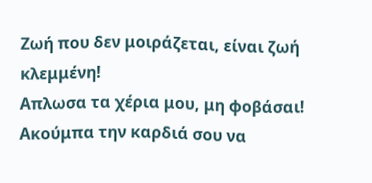Ζωή που δεν μοιράζεται, είναι ζωή κλεμμένη!
Απλωσα τα χέρια μου, μη φοβάσαι! Ακούμπα την καρδιά σου να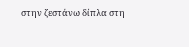στην ζεστάνω δίπλα στη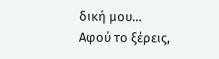δική μου…
Αφού το ξέρεις,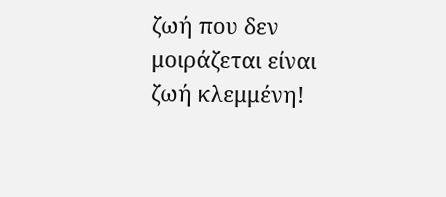ζωή που δεν μοιράζεται είναι ζωή κλεμμένη!